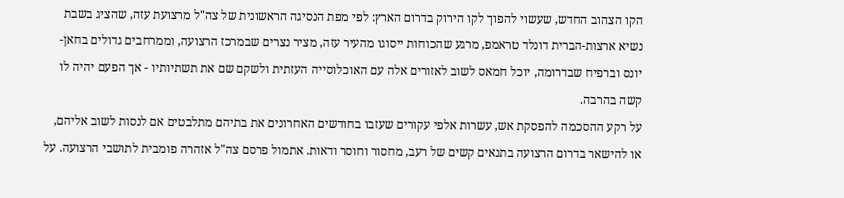הקו הצהוב החדש, שעשוי להפוך לקו הירוק בדרום הארץ: לפי מפת הנסיגה הראשונית של צה"ל מרצועת עזה, שהציג בשבת נשיא ארצות-הברית דונלד טראמפ, מרגע שהכוחות ייסוגו מהעיר עזה, מציר נצרים שבמרכז הרצועה, וממרחבים גדולים בחאן-יונס וברפיח שבדרומה, יוכל חמאס לשוב לאזורים אלה עם האוכלוסייה העזתית ולשקם שם את תשתיותיו - אך הפעם יהיה לו קשה בהרבה.
על רקע ההסכמה להפסקת אש, עשרות אלפי עקורים שעזבו בחודשים האחרונים את בתיהם מתלבטים אם לנסות לשוב אליהם, או להישאר בדרום הרצועה בתנאים קשים של רעב, מחסור וחוסר ודאות. אתמול פרסם צה"ל אזהרה פומבית לתושבי הרצועה. על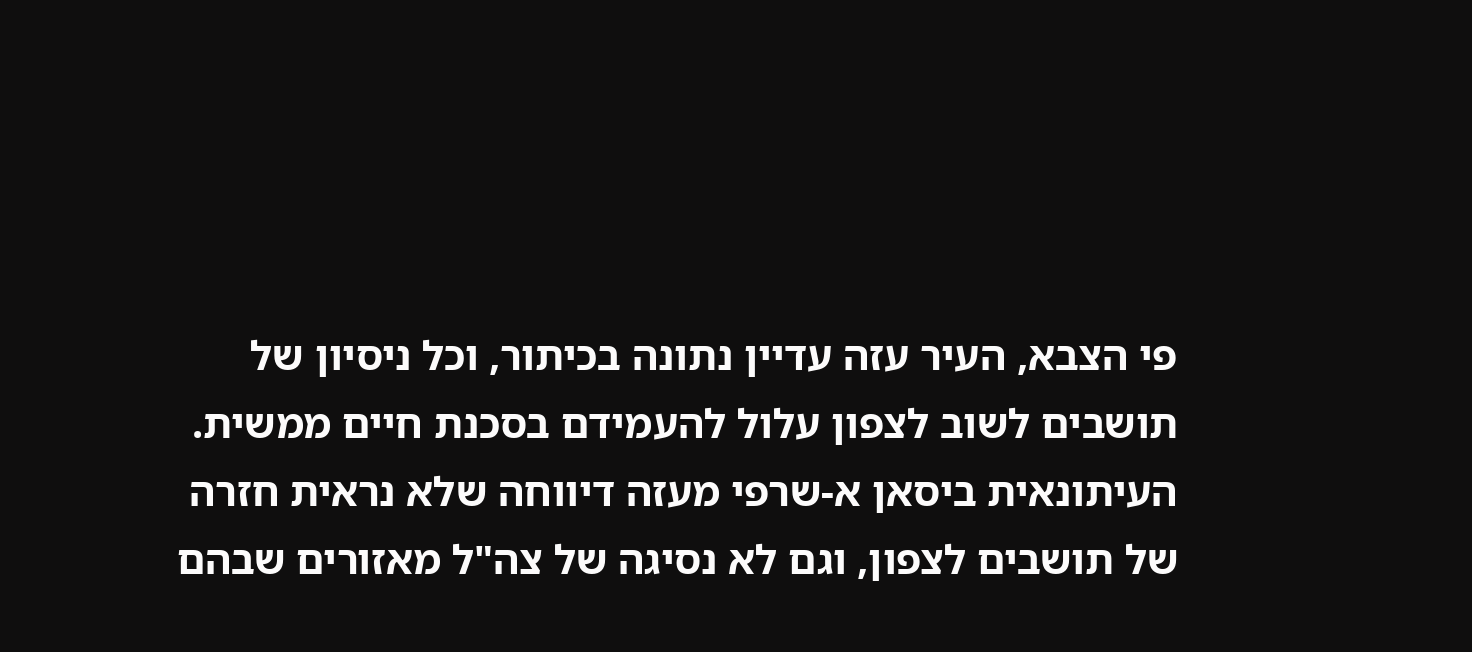פי הצבא, העיר עזה עדיין נתונה בכיתור, וכל ניסיון של תושבים לשוב לצפון עלול להעמידם בסכנת חיים ממשית.
העיתונאית ביסאן א-שרפי מעזה דיווחה שלא נראית חזרה של תושבים לצפון, וגם לא נסיגה של צה"ל מאזורים שבהם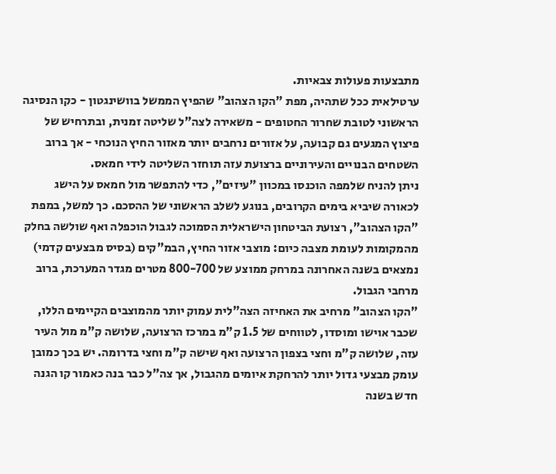מתבצעות פעולות צבאיות.
ערטילאית ככל שתהיה, מפת "הקו הצהוב" שהפיץ הממשל בוושינגטון - כקו הנסיגה הראשוני לטובת שחרור החטופים - משאירה לצה"ל שליטה זמנית, ובתרחיש של פיצוץ המגעים גם קבועה, על אזורים נרחבים יותר מאזור החיץ הנוכחי - אך ברוב השטחים הבנויים והעירוניים ברצועת עזה תוחזר השליטה לידי חמאס.
ניתן להניח שלמפה הוכנסו במכוון "עיזים", כדי להתפשר מול חמאס על הישג לכאורה שיביא בימים הקרובים, בנוגע לשלב הראשוני של ההסכם. כך למשל, במפת "הקו הצהוב", רצועת הביטחון הישראלית הסמוכה לגבול הוכפלה ואף שולשה בחלק מהמקומות לעומת מצבה כיום: מוצבי אזור החיץ, הבמ"קים (בסיס מבצעים קדמי) נמצאים בשנה האחרונה במרחק ממוצע של 800-700 מטרים מגדר המערכת, ברוב מרחבי הגבול.
"הקו הצהוב" מרחיב את האחיזה הצה"לית עמוק יותר מהמוצבים הקיימים הללו, שכבר אוישו ומוסדו, לטווחים של 1.5 ק"מ במרכז הרצועה, שלושה ק"מ מול העיר עזה, שלושה ק"מ וחצי בצפון הרצועה ואף שישה ק"מ וחצי בדרומה. יש בכך כמובן עומק מבצעי גדול יותר להרחקת איומים מהגבול, אך צה"ל כבר בנה כאמור קו הגנה חדש בשנה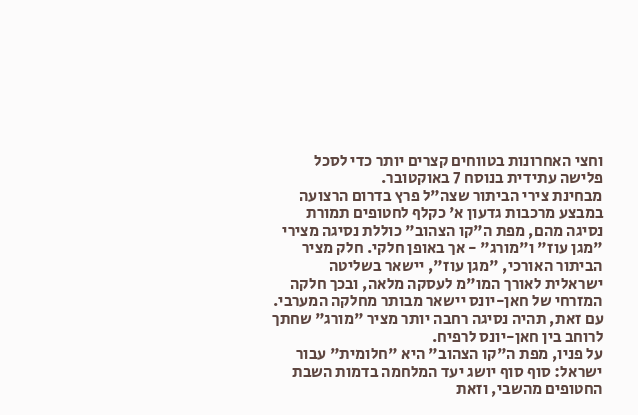וחצי האחרונות בטווחים קצרים יותר כדי לסכל פלישה עתידית בנוסח 7 באוקטובר.
מבחינת צירי הביתור שצה"ל פרץ בדרום הרצועה במבצע מרכבות גדעון א' כקלף לחטופים תמורת נסיגה מהם, מפת ה"קו הצהוב" כוללת נסיגה מצירי "מגן עוז" ו"מורג" - אך באופן חלקי. חלק מציר הביתור האורכי, "מגן עוז", יישאר בשליטה ישראלית לאורך המו"מ לעסקה מלאה, ובכך חלקה המזרחי של חאן-יונס יישאר מבותר מחלקה המערבי. עם זאת, תהיה נסיגה רחבה יותר מציר "מורג" שחתך לרוחב בין חאן-יונס לרפיח.
על פניו, מפת ה"קו הצהוב" היא "חלומית" עבור ישראל: סוף סוף יושג יעד המלחמה בדמות השבת החטופים מהשבי, וזאת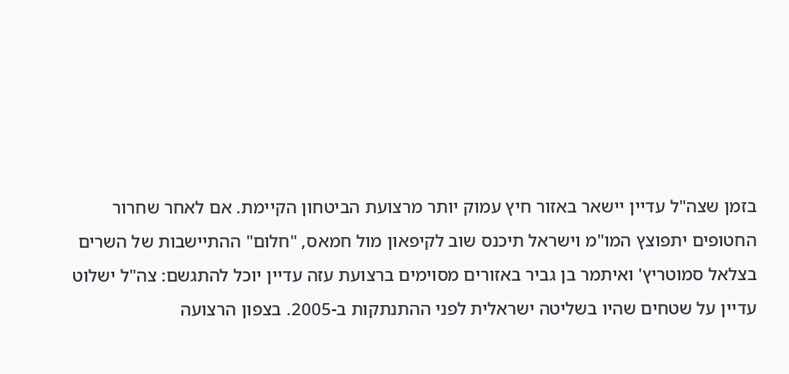בזמן שצה"ל עדיין יישאר באזור חיץ עמוק יותר מרצועת הביטחון הקיימת. אם לאחר שחרור החטופים יתפוצץ המו"מ וישראל תיכנס שוב לקיפאון מול חמאס, "חלום" ההתיישבות של השרים בצלאל סמוטריץ' ואיתמר בן גביר באזורים מסוימים ברצועת עזה עדיין יוכל להתגשם: צה"ל ישלוט עדיין על שטחים שהיו בשליטה ישראלית לפני ההתנתקות ב-2005. בצפון הרצועה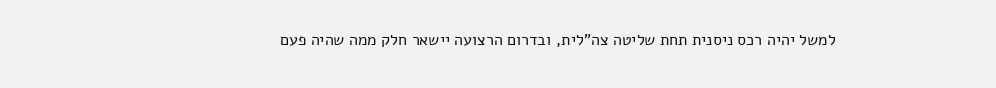למשל יהיה רכס ניסנית תחת שליטה צה"לית, ובדרום הרצועה יישאר חלק ממה שהיה פעם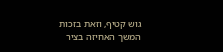גוש קטיף, וזאת בזכות המשך האחיזה בציר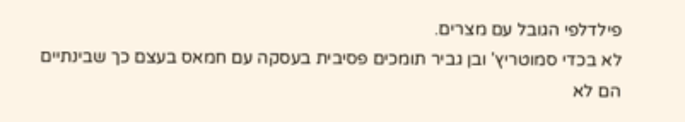פילדלפי הגובל עם מצרים.
לא בכדי סמוטריץ' ובן גביר תומכים פסיבית בעסקה עם חמאס בעצם כך שבינתיים הם לא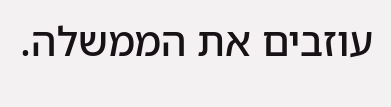עוזבים את הממשלה.